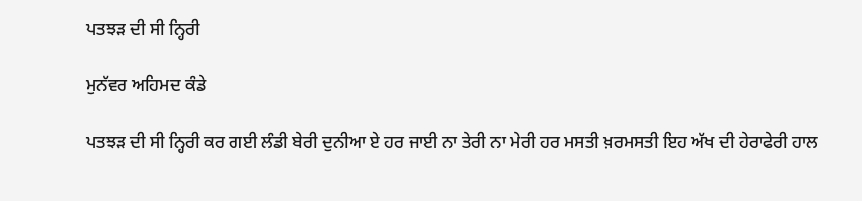ਪਤਝੜ ਦੀ ਸੀ ਨ੍ਹਿਰੀ

ਮੁਨੱਵਰ ਅਹਿਮਦ ਕੰਡੇ

ਪਤਝੜ ਦੀ ਸੀ ਨ੍ਹਿਰੀ ਕਰ ਗਈ ਲੰਡੀ ਬੇਰੀ ਦੁਨੀਆ ਏ ਹਰ ਜਾਈ ਨਾ ਤੇਰੀ ਨਾ ਮੇਰੀ ਹਰ ਮਸਤੀ ਖ਼ਰਮਸਤੀ ਇਹ ਅੱਖ ਦੀ ਹੇਰਾਫੇਰੀ ਹਾਲ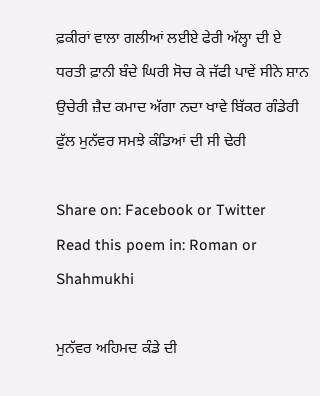ਫ਼ਕੀਰਾਂ ਵਾਲਾ ਗਲੀਆਂ ਲਈਏ ਫੇਰੀ ਅੱਲ੍ਹਾ ਦੀ ਏ ਧਰਤੀ ਫ਼ਾਨੀ ਬੰਦੇ ਘਿਰੀ ਸੋਚ ਕੇ ਜੱਫੀ ਪਾਵੇਂ ਸੀਨੇ ਸ਼ਾਨ ਉਚੇਰੀ ਜ਼ੈਦ ਕਮਾਦ ਅੱਗਾ ਨਦਾ ਖਾਵੇ ਬਿੱਕਰ ਗੰਡੇਰੀ ਫੁੱਲ ਮੁਨੱਵਰ ਸਮਝੇ ਕੰਡਿਆਂ ਦੀ ਸੀ ਢੇਰੀ

Share on: Facebook or Twitter
Read this poem in: Roman or Shahmukhi

ਮੁਨੱਵਰ ਅਹਿਮਦ ਕੰਡੇ ਦੀ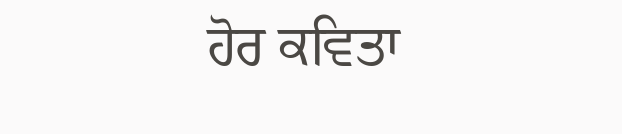ਹੋਰ ਕਵਿਤਾ